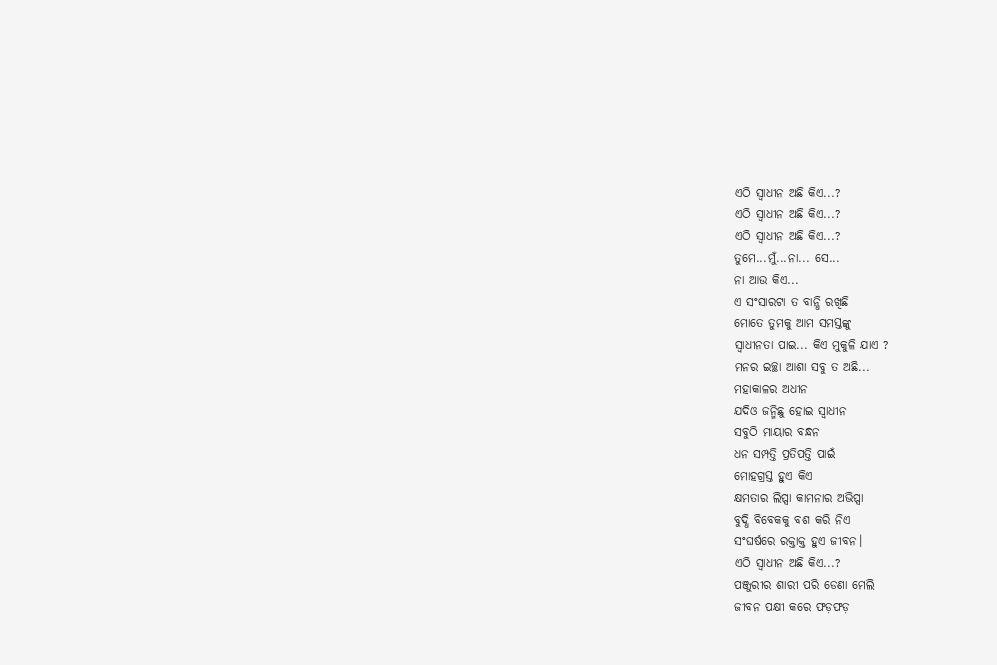ଏଠି ସ୍ୱାଧୀନ ଅଛି କିଏ...?
ଏଠି ସ୍ୱାଧୀନ ଅଛି କିଏ...?
ଏଠି ସ୍ଵାଧୀନ ଅଛି କିଏ...?
ତୁମେ...ମୁଁ...ନା... ସେ...
ନା ଆଉ କିଏ...
ଏ ସଂସାରଟା ତ ବାନ୍ଧି ରଖିଛି
ମୋତେ ତୁମକୁ ଆମ ସମସ୍ତଙ୍କୁ
ସ୍ୱାଧୀନତା ପାଇ... କିଏ ମୁକୁଳି ଯାଏ ?
ମନର ଇଚ୍ଛା ଆଶା ସବୁ ତ ଅଛି...
ମହାକାଳର ଅଧୀନ
ଯଦିଓ ଜନ୍ମିଛୁ ହୋଇ ସ୍ୱାଧୀନ
ସବୁଠି ମାୟାର ବନ୍ଧନ
ଧନ ସମ୍ପତ୍ତି ପ୍ରତିପତ୍ତି ପାଇଁ
ମୋହଗ୍ରସ୍ତ ହୁଏ କିଏ
କ୍ଷମତାର ଲିପ୍ସା କାମନାର ଅଭିପ୍ସା
ବୁଦ୍ଧି ବିବେକକୁ ବଶ କରି ନିଏ
ସଂଘର୍ଷରେ ରକ୍ତାକ୍ତ ହୁଏ ଜୀବନ।
ଏଠି ସ୍ଵାଧୀନ ଅଛି କିଏ...?
ପଞ୍ଜୁରୀର ଶାରୀ ପରି ଡେଣା ମେଲି
ଜୀବନ ପକ୍ଷୀ କରେ ଫଡ଼ଫଡ଼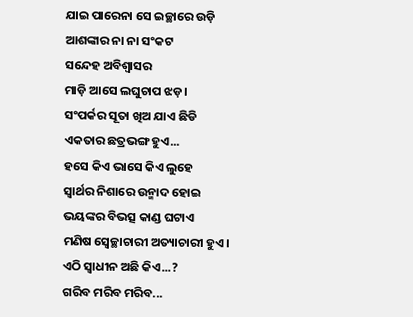ଯାଇ ପାରେନା ସେ ଇଚ୍ଛାରେ ଉଡ଼ି
ଆଶଙ୍କାର ନା ନା ସଂକଟ
ସନ୍ଦେହ ଅବିଶ୍ୱାସର
ମାଡ଼ି ଆସେ ଲଘୁଚାପ ଝଡ଼।
ସଂପର୍କର ସୂତା ଖିଅ ଯାଏ ଛିଡି
ଏକତାର ଛତ୍ରଭଙ୍ଗ ହୁଏ...
ହସେ କିଏ ଭାସେ କିଏ ଲୁହେ
ସ୍ୱାର୍ଥର ନିଶାରେ ଉନ୍ମାଦ ହୋଇ
ଭୟଙ୍କର ବିଭତ୍ସ କାଣ୍ଡ ଘଟାଏ
ମଣିଷ ସ୍ୱେଚ୍ଛାଚାରୀ ଅତ୍ୟାଚାରୀ ହୁଏ।
ଏଠି ସ୍ୱାଧୀନ ଅଛି କିଏ...?
ଗରିବ ମରିବ ମରିବ...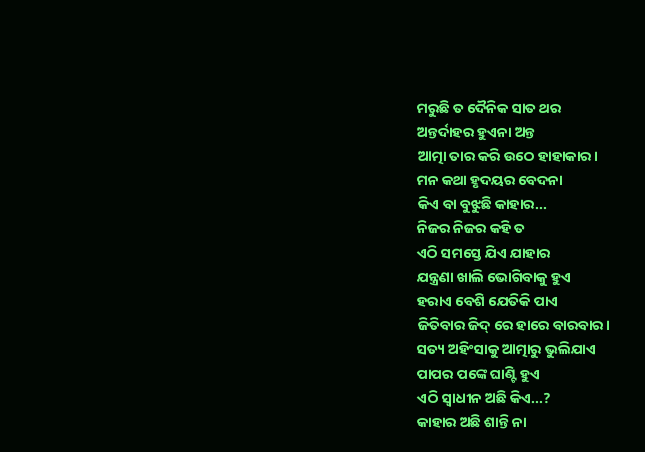ମରୁଛି ତ ଦୈନିକ ସାତ ଥର
ଅନ୍ତର୍ଦାହର ହୁଏନା ଅନ୍ତ
ଆତ୍ମା ତାର କରି ଉଠେ ହାହାକାର।
ମନ କଥା ହୃଦୟର ବେଦନା
କିଏ ବା ବୁଝୁଛି କାହାର...
ନିଜର ନିଜର କହି ତ
ଏଠି ସମସ୍ତେ ଯିଏ ଯାହାର
ଯନ୍ତ୍ରଣା ଖାଲି ଭୋଗିବାକୁ ହୁଏ
ହରାଏ ବେଶି ଯେତିକି ପାଏ
ଜିତିବାର ଜିଦ୍ ରେ ହାରେ ବାରବାର।
ସତ୍ୟ ଅହିଂସାକୁ ଆତ୍ମାରୁ ଭୁଲିଯାଏ
ପାପର ପଙ୍କେ ଘାଣ୍ଟି ହୁଏ
ଏଠି ସ୍ଵାଧୀନ ଅଛି କିଏ...?
କାହାର ଅଛି ଶାନ୍ତି ନା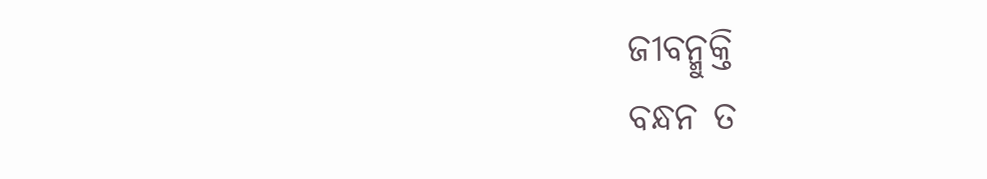ଜୀବନ୍ମୁକ୍ତି
ବନ୍ଧନ ତ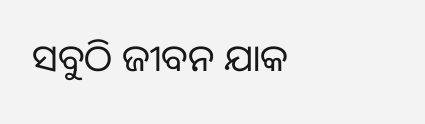ସବୁଠି ଜୀବନ ଯାକ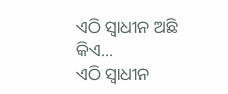ଏଠି ସ୍ୱାଧୀନ ଅଛି କିଏ...
ଏଠି ସ୍ୱାଧୀନ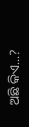ଅଛି କିଏ...?